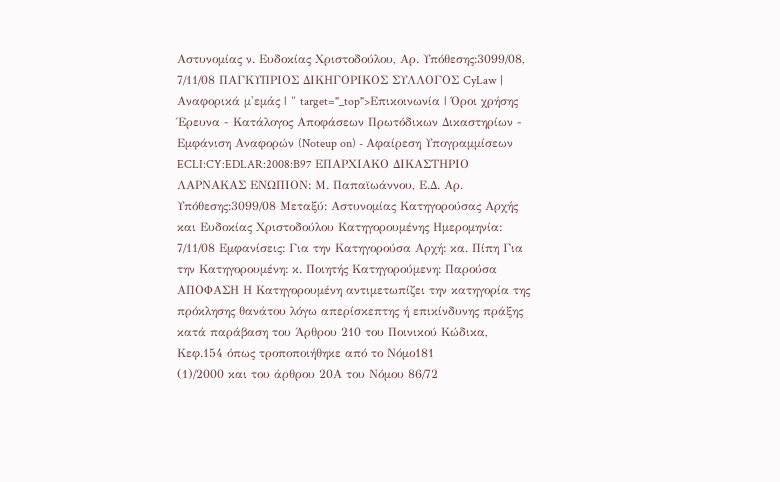Αστυνομίας ν. Ευδοκίας Χριστοδούλου, Αρ. Υπόθεσης:3099/08, 7/11/08 ΠΑΓΚΥΠΡΙΟΣ ΔΙΚΗΓΟΡΙΚΟΣ ΣΥΛΛΟΓΟΣ CyLaw | Αναφορικά μ'εμάς | " target="_top">Επικοινωνία | Όροι χρήσης Έρευνα - Κατάλογος Αποφάσεων Πρωτόδικων Δικαστηρίων - Εμφάνιση Αναφορών (Noteup on) - Αφαίρεση Υπογραμμίσεων ECLI:CY:EDLAR:2008:B97 ΕΠΑΡΧΙΑΚΟ ΔΙΚΑΣΤΗΡΙΟ ΛΑΡΝΑΚΑΣ ΕΝΩΠΙΟΝ: Μ. Παπαϊωάννου, Ε.Δ. Αρ. Υπόθεσης:3099/08 Μεταξύ: Αστυνομίας Κατηγορούσας Αρχής και Ευδοκίας Χριστοδούλου Κατηγορουμένης Ημερομηνία: 7/11/08 Εμφανίσεις: Για την Κατηγορούσα Αρχή: κα. Πίπη Για την Κατηγορουμένη: κ. Ποιητής Κατηγορούμενη: Παρούσα ΑΠΟΦΑΣΗ Η Κατηγορουμένη αντιμετωπίζει την κατηγορία της πρόκλησης θανάτου λόγω απερίσκεπτης ή επικίνδυνης πράξης κατά παράβαση του Άρθρου 210 του Ποινικού Κώδικα, Κεφ.154 όπως τροποποιήθηκε από το Νόμο181
(1)/2000 και του άρθρου 20Α του Νόμου 86/72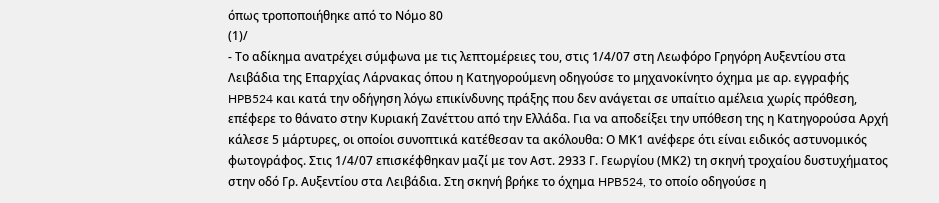όπως τροποποιήθηκε από το Νόμο 80
(1)/
- Το αδίκημα ανατρέχει σύμφωνα με τις λεπτομέρειες του, στις 1/4/07 στη Λεωφόρο Γρηγόρη Αυξεντίου στα Λειβάδια της Επαρχίας Λάρνακας όπου η Κατηγορούμενη οδηγούσε το μηχανοκίνητο όχημα με αρ. εγγραφής HPB524 και κατά την οδήγηση λόγω επικίνδυνης πράξης που δεν ανάγεται σε υπαίτιο αμέλεια χωρίς πρόθεση, επέφερε το θάνατο στην Κυριακή Ζανέττου από την Ελλάδα. Για να αποδείξει την υπόθεση της η Κατηγορούσα Αρχή κάλεσε 5 μάρτυρες, οι οποίοι συνοπτικά κατέθεσαν τα ακόλουθα: Ο ΜΚ1 ανέφερε ότι είναι ειδικός αστυνομικός φωτογράφος. Στις 1/4/07 επισκέφθηκαν μαζί με τον Αστ. 2933 Γ. Γεωργίου (ΜΚ2) τη σκηνή τροχαίου δυστυχήματος στην οδό Γρ. Αυξεντίου στα Λειβάδια. Στη σκηνή βρήκε το όχημα HPB524, το οποίο οδηγούσε η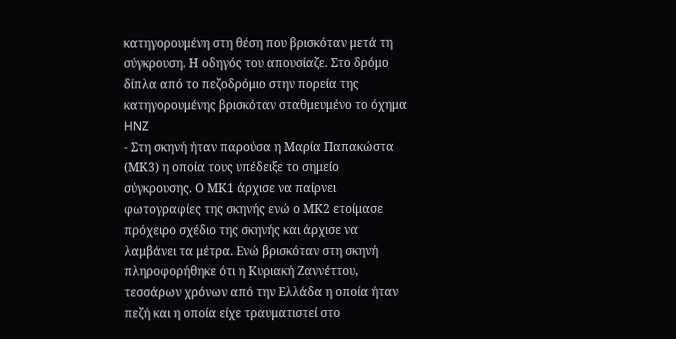κατηγορουμένη στη θέση που βρισκόταν μετά τη σύγκρουση. Η οδηγός του απουσίαζε. Στο δρόμο δίπλα από το πεζοδρόμιο στην πορεία της κατηγορουμένης βρισκόταν σταθμευμένο το όχημα HNZ
- Στη σκηνή ήταν παρούσα η Μαρία Παπακώστα (ΜΚ3) η οποία τους υπέδειξε το σημείο σύγκρουσης. Ο ΜΚ1 άρχισε να παίρνει φωτογραφίες της σκηνής ενώ ο ΜΚ2 ετοίμασε πρόχειρο σχέδιο της σκηνής και άρχισε να λαμβάνει τα μέτρα. Ενώ βρισκόταν στη σκηνή πληροφορήθηκε ότι η Κυριακή Ζαννέττου, τεσσάρων χρόνων από την Ελλάδα η οποία ήταν πεζή και η οποία είχε τραυματιστεί στο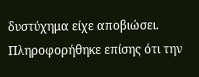δυστύχημα είχε αποβιώσει. Πληροφορήθηκε επίσης ότι την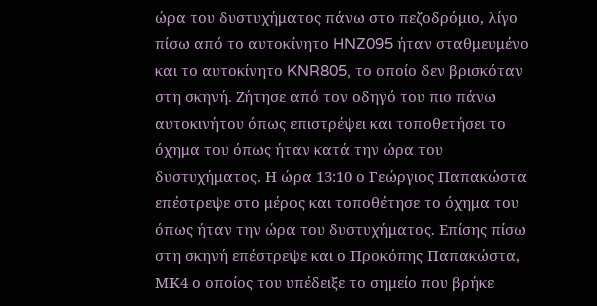ώρα του δυστυχήματος πάνω στο πεζοδρόμιο, λίγο πίσω από το αυτοκίνητο HNZ095 ήταν σταθμευμένο και το αυτοκίνητο KNR805, το οποίο δεν βρισκόταν στη σκηνή. Ζήτησε από τον οδηγό του πιο πάνω αυτοκινήτου όπως επιστρέψει και τοποθετήσει το όχημα του όπως ήταν κατά την ώρα του δυστυχήματος. Η ώρα 13:10 ο Γεώργιος Παπακώστα επέστρεψε στο μέρος και τοποθέτησε το όχημα του όπως ήταν την ώρα του δυστυχήματος. Επίσης πίσω στη σκηνή επέστρεψε και ο Προκόπης Παπακώστα, ΜΚ4 ο οποίος του υπέδειξε το σημείο που βρήκε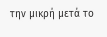την μικρή μετά το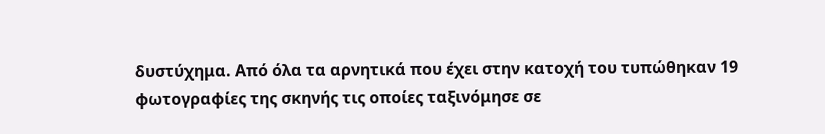δυστύχημα. Από όλα τα αρνητικά που έχει στην κατοχή του τυπώθηκαν 19 φωτογραφίες της σκηνής τις οποίες ταξινόμησε σε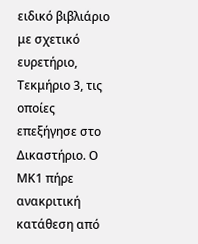ειδικό βιβλιάριο με σχετικό ευρετήριο, Τεκμήριο 3, τις οποίες επεξήγησε στο Δικαστήριο. Ο ΜΚ1 πήρε ανακριτική κατάθεση από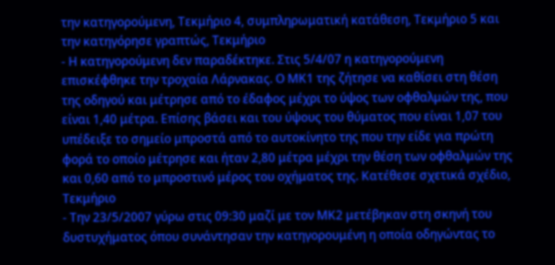την κατηγορούμενη, Τεκμήριο 4, συμπληρωματική κατάθεση, Τεκμήριο 5 και την κατηγόρησε γραπτώς, Τεκμήριο
- Η κατηγορούμενη δεν παραδέκτηκε. Στις 5/4/07 η κατηγορούμενη επισκέφθηκε την τροχαία Λάρνακας. Ο ΜΚ1 της ζήτησε να καθίσει στη θέση της οδηγού και μέτρησε από το έδαφος μέχρι το ύψος των οφθαλμών της, που είναι 1,40 μέτρα. Επίσης βάσει και του ύψους του θύματος που είναι 1,07 του υπέδειξε το σημείο μπροστά από το αυτοκίνητο της που την είδε για πρώτη φορά το οποίο μέτρησε και ήταν 2,80 μέτρα μέχρι την θέση των οφθαλμών της και 0,60 από το μπροστινό μέρος του οχήματος της. Κατέθεσε σχετικά σχέδιο, Τεκμήριο
- Την 23/5/2007 γύρω στις 09:30 μαζί με τον ΜΚ2 μετέβηκαν στη σκηνή του δυστυχήματος όπου συνάντησαν την κατηγορουμένη η οποία οδηγώντας το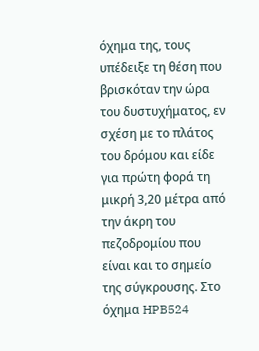όχημα της, τους υπέδειξε τη θέση που βρισκόταν την ώρα του δυστυχήματος, εν σχέση με το πλάτος του δρόμου και είδε για πρώτη φορά τη μικρή 3,20 μέτρα από την άκρη του πεζοδρομίου που είναι και το σημείο της σύγκρουσης. Στο όχημα HPB524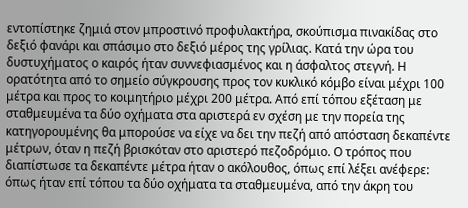εντοπίστηκε ζημιά στον μπροστινό προφυλακτήρα, σκούπισμα πινακίδας στο δεξιό φανάρι και σπάσιμο στο δεξιό μέρος της γρίλιας. Κατά την ώρα του δυστυχήματος ο καιρός ήταν συννεφιασμένος και η άσφαλτος στεγνή. Η ορατότητα από το σημείο σύγκρουσης προς τον κυκλικό κόμβο είναι μέχρι 100 μέτρα και προς το κοιμητήριο μέχρι 200 μέτρα. Από επί τόπου εξέταση με σταθμευμένα τα δύο οχήματα στα αριστερά εν σχέση με την πορεία της κατηγορουμένης θα μπορούσε να είχε να δει την πεζή από απόσταση δεκαπέντε μέτρων, όταν η πεζή βρισκόταν στο αριστερό πεζοδρόμιο. Ο τρόπος που διαπίστωσε τα δεκαπέντε μέτρα ήταν ο ακόλουθος, όπως επί λέξει ανέφερε: όπως ήταν επί τόπου τα δύο οχήματα τα σταθμευμένα, από την άκρη του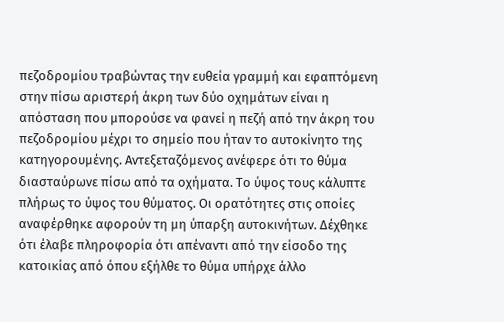πεζοδρομίου τραβώντας την ευθεία γραμμή και εφαπτόμενη στην πίσω αριστερή άκρη των δύο οχημάτων είναι η απόσταση που μπορούσε να φανεί η πεζή από την άκρη του πεζοδρομίου μέχρι το σημείο που ήταν το αυτοκίνητο της κατηγορουμένης. Αντεξεταζόμενος ανέφερε ότι το θύμα διασταύρωνε πίσω από τα οχήματα. Το ύψος τους κάλυπτε πλήρως το ύψος του θύματος. Οι ορατότητες στις οποίες αναφέρθηκε αφορούν τη μη ύπαρξη αυτοκινήτων. Δέχθηκε ότι έλαβε πληροφορία ότι απέναντι από την είσοδο της κατοικίας από όπου εξήλθε το θύμα υπήρχε άλλο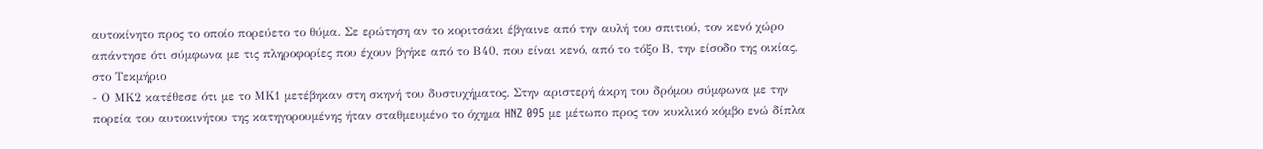αυτοκίνητο προς το οποίο πορεύετο το θύμα. Σε ερώτηση αν το κοριτσάκι έβγαινε από την αυλή του σπιτιού, τον κενό χώρο απάντησε ότι σύμφωνα με τις πληροφορίες που έχουν βγήκε από το Β40, που είναι κενό, από το τόξο Β, την είσοδο της οικίας, στο Τεκμήριο
- Ο ΜΚ2 κατέθεσε ότι με το ΜΚ1 μετέβηκαν στη σκηνή του δυστυχήματος. Στην αριστερή άκρη του δρόμου σύμφωνα με την πορεία του αυτοκινήτου της κατηγορουμένης ήταν σταθμευμένο το όχημα HNZ 095 με μέτωπο προς τον κυκλικό κόμβο ενώ δίπλα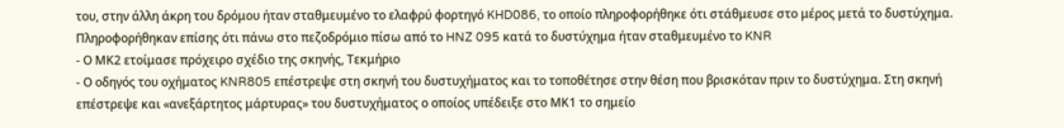του, στην άλλη άκρη του δρόμου ήταν σταθμευμένο το ελαφρύ φορτηγό KHD086, το οποίο πληροφορήθηκε ότι στάθμευσε στο μέρος μετά το δυστύχημα. Πληροφορήθηκαν επίσης ότι πάνω στο πεζοδρόμιο πίσω από το HNZ 095 κατά το δυστύχημα ήταν σταθμευμένο το KNR
- Ο ΜΚ2 ετοίμασε πρόχειρο σχέδιο της σκηνής, Τεκμήριο
- Ο οδηγός του οχήματος KNR805 επέστρεψε στη σκηνή του δυστυχήματος και το τοποθέτησε στην θέση που βρισκόταν πριν το δυστύχημα. Στη σκηνή επέστρεψε και «ανεξάρτητος μάρτυρας» του δυστυχήματος ο οποίος υπέδειξε στο ΜΚ1 το σημείο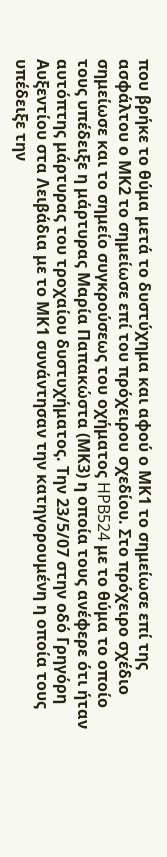που βρήκε το θύμα μετά το δυστύχημα και αφού ο ΜΚ1 το σημείωσε επί της ασφάλτου ο ΜΚ2 το σημείωσε επί του πρόχειρου σχεδίου. Στο πρόχειρο σχέδιο σημείωσε και το σημείο συγκρούσεως του οχήματος HPB524 με το θύμα το οποίο τους υπέδειξε η μάρτυρας Μαρία Παπακώστα (ΜΚ3) η οποία τους ανέφερε ότι ήταν αυτόπτης μάρτυρας του τροχαίου δυστυχήματος. Την 23/5/07 στην οδό Γρηγόρη Αυξεντίου στα Λειβάδια με το ΜΚ1 συνάντησαν την κατηγορουμένη η οποία τους υπέδειξε την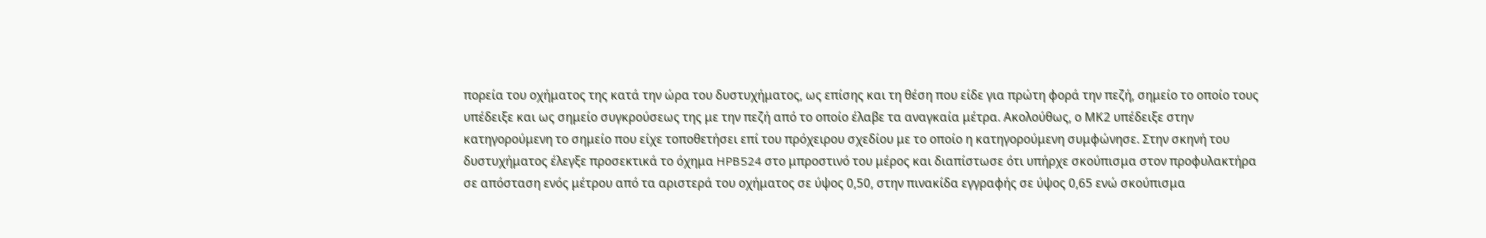πορεία του οχήματος της κατά την ώρα του δυστυχήματος, ως επίσης και τη θέση που είδε για πρώτη φορά την πεζή, σημείο το οποίο τους υπέδειξε και ως σημείο συγκρούσεως της με την πεζή από το οποίο έλαβε τα αναγκαία μέτρα. Ακολούθως, ο ΜΚ2 υπέδειξε στην κατηγορούμενη το σημείο που είχε τοποθετήσει επί του πρόχειρου σχεδίου με το οποίο η κατηγορούμενη συμφώνησε. Στην σκηνή του δυστυχήματος έλεγξε προσεκτικά το όχημα HPB524 στο μπροστινό του μέρος και διαπίστωσε ότι υπήρχε σκούπισμα στον προφυλακτήρα σε απόσταση ενός μέτρου από τα αριστερά του οχήματος σε ύψος 0,50, στην πινακίδα εγγραφής σε ύψος 0,65 ενώ σκούπισμα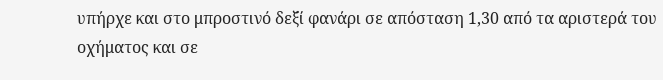υπήρχε και στο μπροστινό δεξί φανάρι σε απόσταση 1,30 από τα αριστερά του οχήματος και σε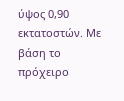ύψος 0,90 εκτατοστών. Με βάση το πρόχειρο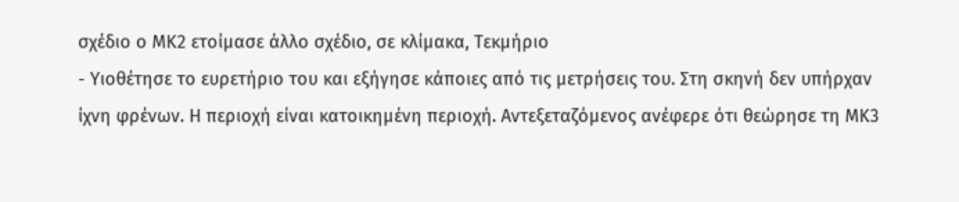σχέδιο ο ΜΚ2 ετοίμασε άλλο σχέδιο, σε κλίμακα, Τεκμήριο
- Υιοθέτησε το ευρετήριο του και εξήγησε κάποιες από τις μετρήσεις του. Στη σκηνή δεν υπήρχαν ίχνη φρένων. Η περιοχή είναι κατοικημένη περιοχή. Αντεξεταζόμενος ανέφερε ότι θεώρησε τη ΜΚ3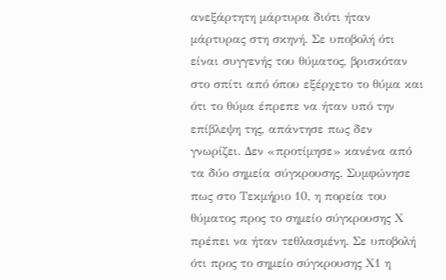ανεξάρτητη μάρτυρα διότι ήταν μάρτυρας στη σκηνή. Σε υποβολή ότι είναι συγγενής του θύματος, βρισκόταν στο σπίτι από όπου εξέρχετο το θύμα και ότι το θύμα έπρεπε να ήταν υπό την επίβλεψη της, απάντησε πως δεν γνωρίζει. Δεν «προτίμησε» κανένα από τα δύο σημεία σύγκρουσης. Συμφώνησε πως στο Τεκμήριο 10, η πορεία του θύματος προς το σημείο σύγκρουσης Χ πρέπει να ήταν τεθλασμένη. Σε υποβολή ότι προς το σημείο σύγκρουσης Χ1 η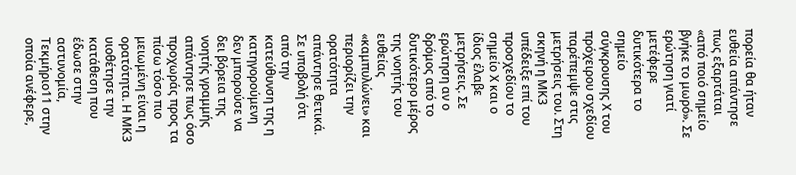πορεία θα ήταν ευθεία απάντησε πως εξαρτάται «από ποιό σημείο βγήκε το μωρό». Σε ερώτηση γιατί μετέφερε δυτικότερα το σημείο σύγκρουσης Χ του πρόχειρου σχεδίου παρέπεμψε στις μετρήσεις του. Στη σκηνή η ΜΚ3 υπέδειξε επί του προσχεδίου το σημείο Χ και ο ίδιος έλαβε μετρήσεις. Σε ερώτηση αν ο δρόμος από το δυτικότερο μέρος της νοητής του ευθείας «καμπυλώνει» και περιορίζει την ορατότητα απάντησε θετικά. Σε υποβολή ότι από την κατεύθυνση της η κατηγορούμενη δεν μπορούσε να δει βόρεια της νοητής γραμμής απάντησε πως όσο προχωράς προς τα πίσω τόσο πιο μειωμένη είναι η ορατότητα. Η ΜΚ3 υιοθέτησε την κατάθεση που έδωσε στην αστυνομία, Τεκμήριο11 στην οποία ανέφερε,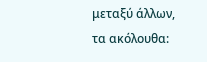μεταξύ άλλων, τα ακόλουθα: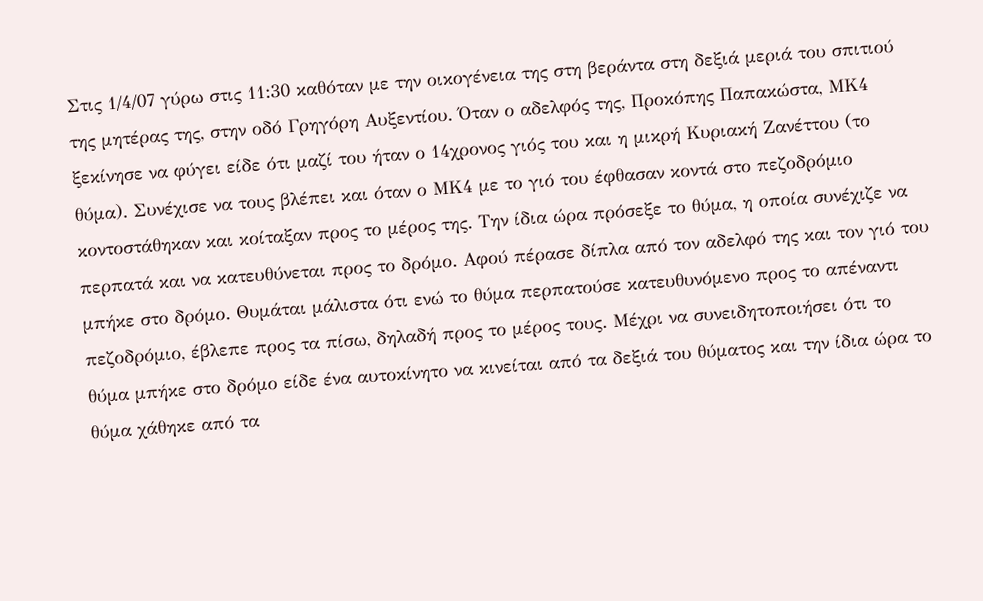Στις 1/4/07 γύρω στις 11:30 καθόταν με την οικογένεια της στη βεράντα στη δεξιά μεριά του σπιτιού της μητέρας της, στην οδό Γρηγόρη Αυξεντίου. Όταν ο αδελφός της, Προκόπης Παπακώστα, ΜΚ4 ξεκίνησε να φύγει είδε ότι μαζί του ήταν ο 14χρονος γιός του και η μικρή Κυριακή Ζανέττου (το θύμα). Συνέχισε να τους βλέπει και όταν ο ΜΚ4 με το γιό του έφθασαν κοντά στο πεζοδρόμιο κοντοστάθηκαν και κοίταξαν προς το μέρος της. Την ίδια ώρα πρόσεξε το θύμα, η οποία συνέχιζε να περπατά και να κατευθύνεται προς το δρόμο. Αφού πέρασε δίπλα από τον αδελφό της και τον γιό του μπήκε στο δρόμο. Θυμάται μάλιστα ότι ενώ το θύμα περπατούσε κατευθυνόμενο προς το απέναντι πεζοδρόμιο, έβλεπε προς τα πίσω, δηλαδή προς το μέρος τους. Μέχρι να συνειδητοποιήσει ότι το θύμα μπήκε στο δρόμο είδε ένα αυτοκίνητο να κινείται από τα δεξιά του θύματος και την ίδια ώρα το θύμα χάθηκε από τα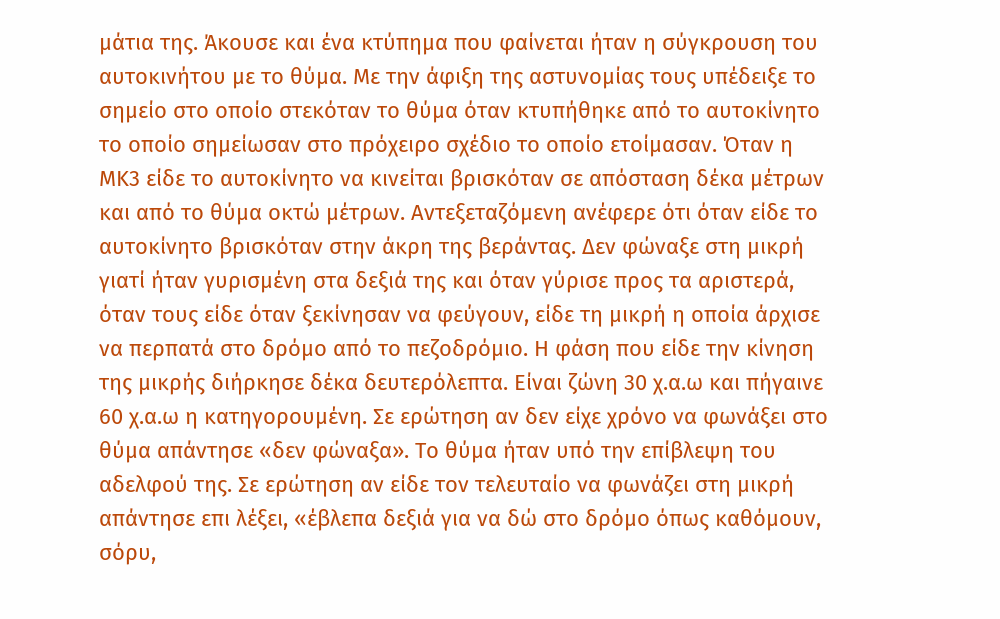μάτια της. Άκουσε και ένα κτύπημα που φαίνεται ήταν η σύγκρουση του αυτοκινήτου με το θύμα. Με την άφιξη της αστυνομίας τους υπέδειξε το σημείο στο οποίο στεκόταν το θύμα όταν κτυπήθηκε από το αυτοκίνητο το οποίο σημείωσαν στο πρόχειρο σχέδιο το οποίο ετοίμασαν. Όταν η ΜΚ3 είδε το αυτοκίνητο να κινείται βρισκόταν σε απόσταση δέκα μέτρων και από το θύμα οκτώ μέτρων. Αντεξεταζόμενη ανέφερε ότι όταν είδε το αυτοκίνητο βρισκόταν στην άκρη της βεράντας. Δεν φώναξε στη μικρή γιατί ήταν γυρισμένη στα δεξιά της και όταν γύρισε προς τα αριστερά, όταν τους είδε όταν ξεκίνησαν να φεύγουν, είδε τη μικρή η οποία άρχισε να περπατά στο δρόμο από το πεζοδρόμιο. Η φάση που είδε την κίνηση της μικρής διήρκησε δέκα δευτερόλεπτα. Είναι ζώνη 30 χ.α.ω και πήγαινε 60 χ.α.ω η κατηγορουμένη. Σε ερώτηση αν δεν είχε χρόνο να φωνάξει στο θύμα απάντησε «δεν φώναξα». Το θύμα ήταν υπό την επίβλεψη του αδελφού της. Σε ερώτηση αν είδε τον τελευταίο να φωνάζει στη μικρή απάντησε επι λέξει, «έβλεπα δεξιά για να δώ στο δρόμο όπως καθόμουν, σόρυ,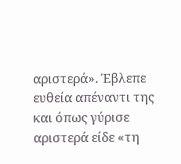αριστερά». Έβλεπε ευθεία απέναντι της και όπως γύρισε αριστερά είδε «τη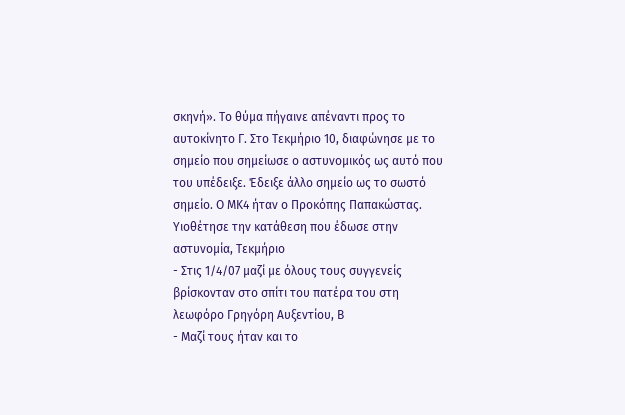σκηνή». Το θύμα πήγαινε απέναντι προς το αυτοκίνητο Γ. Στο Τεκμήριο 10, διαφώνησε με το σημείο που σημείωσε ο αστυνομικός ως αυτό που του υπέδειξε. Έδειξε άλλο σημείο ως το σωστό σημείο. Ο ΜΚ4 ήταν ο Προκόπης Παπακώστας. Υιοθέτησε την κατάθεση που έδωσε στην αστυνομία, Τεκμήριο
- Στις 1/4/07 μαζί με όλους τους συγγενείς βρίσκονταν στο σπίτι του πατέρα του στη λεωφόρο Γρηγόρη Αυξεντίου, Β
- Μαζί τους ήταν και το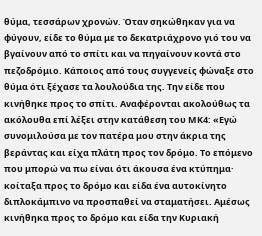θύμα, τεσσάρων χρονών. Όταν σηκώθηκαν για να φύγουν, είδε το θύμα με το δεκατριάχρονο γιό του να βγαίνουν από το σπίτι και να πηγαίνουν κοντά στο πεζοδρόμιο. Κάποιος από τους συγγενείς φώναξε στο θύμα ότι ξέχασε τα λουλούδια της. Την είδε που κινήθηκε προς το σπίτι. Αναφέρονται ακολούθως τα ακόλουθα επί λέξει στην κατάθεση του ΜΚ4: «Εγώ συνομιλούσα με τον πατέρα μου στην άκρια της βεράντας και είχα πλάτη προς τον δρόμο. Το επόμενο που μπορώ να πω είναι ότι άκουσα ένα κτύπημα· κοίταξα προς το δρόμο και είδα ένα αυτοκίνητο διπλοκάμπινο να προσπαθεί να σταματήσει. Αμέσως κινήθηκα προς το δρόμο και είδα την Κυριακή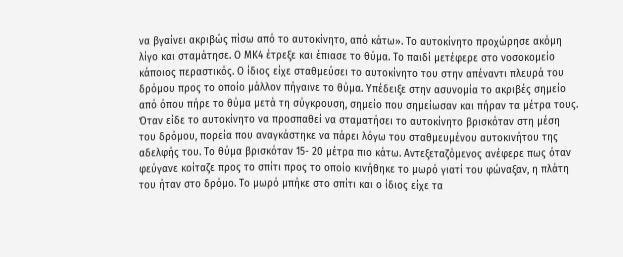να βγαίνει ακριβώς πίσω από το αυτοκίνητο, από κάτω». Το αυτοκίνητο προχώρησε ακόμη λίγο και σταμάτησε. Ο ΜΚ4 έτρεξε και έπιασε το θύμα. Το παιδί μετέφερε στο νοσοκομείο κάποιος περαστικός. Ο ίδιος είχε σταθμεύσει το αυτοκίνητο του στην απέναντι πλευρά του δρόμου προς το οποίο μάλλον πήγαινε το θύμα. Υπέδειξε στην ασυνομία το ακριβές σημείο από όπου πήρε το θύμα μετά τη σύγκρουση, σημείο που σημείωσαν και πήραν τα μέτρα τους. Όταν είδε το αυτοκίνητο να προσπαθεί να σταματήσει το αυτοκίνητο βρισκόταν στη μέση του δρόμου, πορεία που αναγκάστηκε να πάρει λόγω του σταθμευμένου αυτοκινήτου της αδελφής του. Το θύμα βρισκόταν 15- 20 μέτρα πιο κάτω. Αντεξεταζόμενος ανέφερε πως όταν φεύγανε κοίταζε προς το σπίτι προς το οποίο κινήθηκε το μωρό γιατί του φώναξαν, η πλάτη του ήταν στο δρόμο. Το μωρό μπήκε στο σπίτι και ο ίδιος είχε τα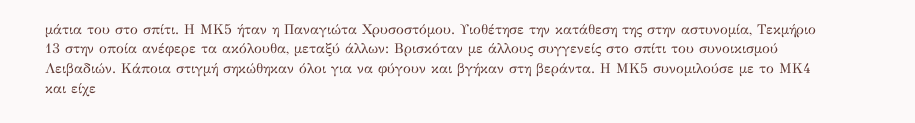μάτια του στο σπίτι. Η ΜΚ5 ήταν η Παναγιώτα Χρυσοστόμου. Υιοθέτησε την κατάθεση της στην αστυνομία, Τεκμήριο 13 στην οποία ανέφερε τα ακόλουθα, μεταξύ άλλων: Βρισκόταν με άλλους συγγενείς στο σπίτι του συνοικισμού Λειβαδιών. Κάποια στιγμή σηκώθηκαν όλοι για να φύγουν και βγήκαν στη βεράντα. Η ΜΚ5 συνομιλούσε με το ΜΚ4 και είχε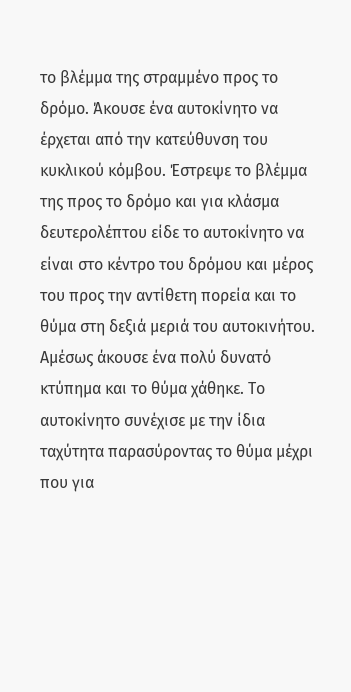το βλέμμα της στραμμένο προς το δρόμο. Άκουσε ένα αυτοκίνητο να έρχεται από την κατεύθυνση του κυκλικού κόμβου. Έστρεψε το βλέμμα της προς το δρόμο και για κλάσμα δευτερολέπτου είδε το αυτοκίνητο να είναι στο κέντρο του δρόμου και μέρος του προς την αντίθετη πορεία και το θύμα στη δεξιά μεριά του αυτοκινήτου. Αμέσως άκουσε ένα πολύ δυνατό κτύπημα και το θύμα χάθηκε. Το αυτοκίνητο συνέχισε με την ίδια ταχύτητα παρασύροντας το θύμα μέχρι που για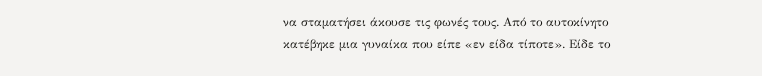να σταματήσει άκουσε τις φωνές τους. Από το αυτοκίνητο κατέβηκε μια γυναίκα που είπε «εν είδα τίποτε». Είδε το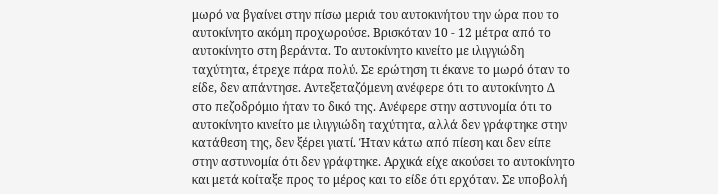μωρό να βγαίνει στην πίσω μεριά του αυτοκινήτου την ώρα που το αυτοκίνητο ακόμη προχωρούσε. Βρισκόταν 10 - 12 μέτρα από το αυτοκίνητο στη βεράντα. Το αυτοκίνητο κινείτο με ιλιγγιώδη ταχύτητα, έτρεχε πάρα πολύ. Σε ερώτηση τι έκανε το μωρό όταν το είδε, δεν απάντησε. Αντεξεταζόμενη ανέφερε ότι το αυτοκίνητο Δ στο πεζοδρόμιο ήταν το δικό της. Ανέφερε στην αστυνομία ότι το αυτοκίνητο κινείτο με ιλιγγιώδη ταχύτητα, αλλά δεν γράφτηκε στην κατάθεση της, δεν ξέρει γιατί. Ήταν κάτω από πίεση και δεν είπε στην αστυνομία ότι δεν γράφτηκε. Αρχικά είχε ακούσει το αυτοκίνητο και μετά κοίταξε προς το μέρος και το είδε ότι ερχόταν. Σε υποβολή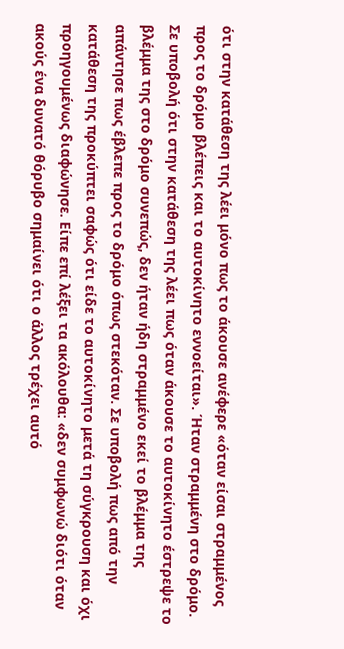ότι στην κατάθεση της λέει μόνο πως το άκουσε ανέφερε «όταν είσαι στραμμένος προς το δρόμο βλέπεις και το αυτοκίνητο εννοείται». Ήταν στραμμένη στο δρόμο. Σε υποβολή ότι στην κατάθεση της λέει πως όταν άκουσε το αυτοκίνητο έστρεψε το βλέμμα της στο δρόμο συνεπώς, δεν ήταν ήδη στραμμένο εκεί το βλέμμα της απάντησε πως έβλεπε προς το δρόμο όπως στεκόταν. Σε υποβολή πως από την κατάθεση της προκύπτει σαφώς ότι είδε το αυτοκίνητο μετά τη σύγκρουση και όχι προηγουμένως διαφώνησε. Είπε επί λέξει τα ακόλουθα: «δεν συμφωνώ διότι όταν ακούς ένα δυνατό θόρυβο σημαίνει ότι ο άλλος τρέχει αυτό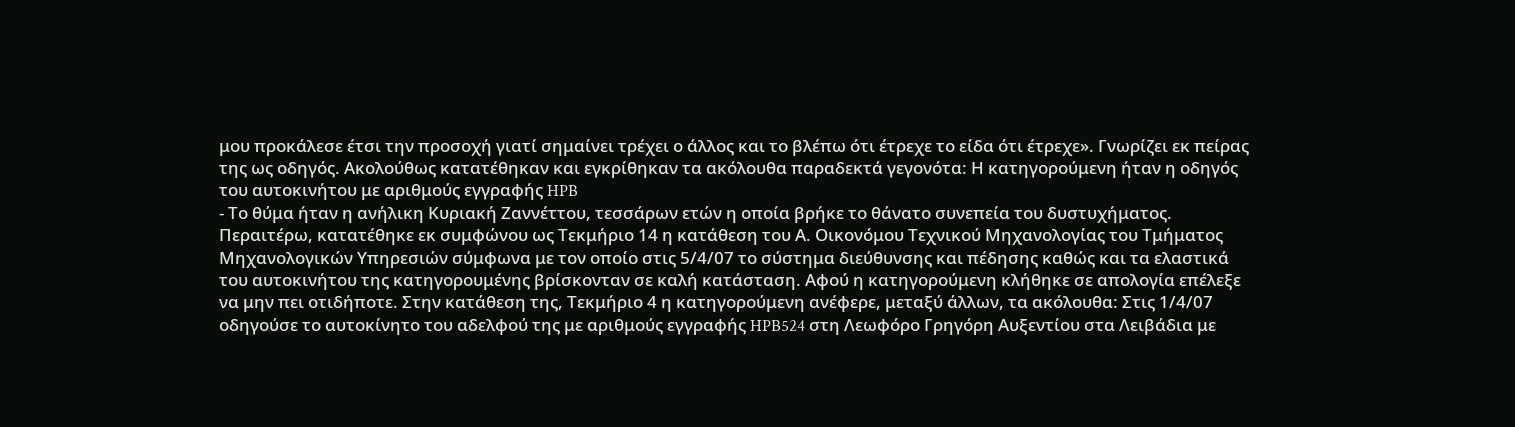μου προκάλεσε έτσι την προσοχή γιατί σημαίνει τρέχει ο άλλος και το βλέπω ότι έτρεχε το είδα ότι έτρεχε». Γνωρίζει εκ πείρας της ως οδηγός. Ακολούθως κατατέθηκαν και εγκρίθηκαν τα ακόλουθα παραδεκτά γεγονότα: Η κατηγορούμενη ήταν η οδηγός του αυτοκινήτου με αριθμούς εγγραφής HPB
- Το θύμα ήταν η ανήλικη Κυριακή Ζαννέττου, τεσσάρων ετών η οποία βρήκε το θάνατο συνεπεία του δυστυχήματος. Περαιτέρω, κατατέθηκε εκ συμφώνου ως Τεκμήριο 14 η κατάθεση του Α. Οικονόμου Τεχνικού Μηχανολογίας του Τμήματος Μηχανολογικών Υπηρεσιών σύμφωνα με τον οποίο στις 5/4/07 το σύστημα διεύθυνσης και πέδησης καθώς και τα ελαστικά του αυτοκινήτου της κατηγορουμένης βρίσκονταν σε καλή κατάσταση. Αφού η κατηγορούμενη κλήθηκε σε απολογία επέλεξε να μην πει οτιδήποτε. Στην κατάθεση της, Τεκμήριο 4 η κατηγορούμενη ανέφερε, μεταξύ άλλων, τα ακόλουθα: Στις 1/4/07 οδηγούσε το αυτοκίνητο του αδελφού της με αριθμούς εγγραφής HPB524 στη Λεωφόρο Γρηγόρη Αυξεντίου στα Λειβάδια με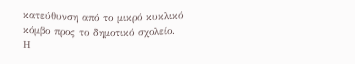κατεύθυνση από το μικρό κυκλικό κόμβο προς το δημοτικό σχολείο. Η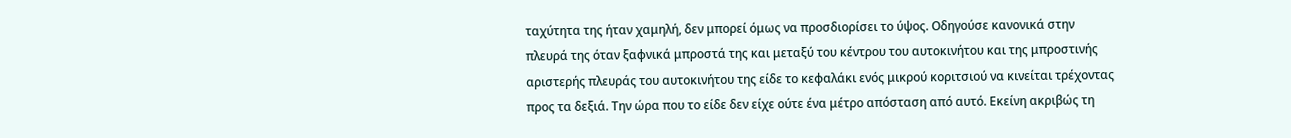ταχύτητα της ήταν χαμηλή, δεν μπορεί όμως να προσδιορίσει το ύψος. Οδηγούσε κανονικά στην πλευρά της όταν ξαφνικά μπροστά της και μεταξύ του κέντρου του αυτοκινήτου και της μπροστινής αριστερής πλευράς του αυτοκινήτου της είδε το κεφαλάκι ενός μικρού κοριτσιού να κινείται τρέχοντας προς τα δεξιά. Την ώρα που το είδε δεν είχε ούτε ένα μέτρο απόσταση από αυτό. Εκείνη ακριβώς τη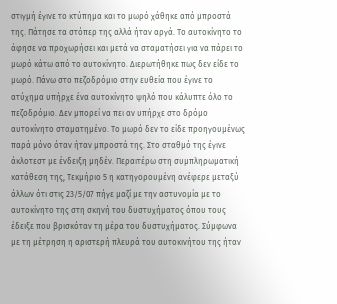στιγμή έγινε το κτύπημα και το μωρό χάθηκε από μπροστά της. Πάτησε τα στόπερ της αλλά ήταν αργά. Το αυτοκίνητο το άφησε να προχωρήσει και μετά να σταματήσει για να πάρει το μωρό κάτω από το αυτοκίνητο. Διερωτήθηκε πως δεν είδε το μωρό. Πάνω στο πεζοδρόμιο στην ευθεία που έγινε το ατύχημα υπήρχε ένα αυτοκίνητο ψηλό που κάλυπτε όλο το πεζοδρόμιο. Δεν μπορεί να πει αν υπήρχε στο δρόμο αυτοκίνητο σταματημένο. Το μωρό δεν το είδε προηγουμένως παρά μόνο όταν ήταν μπροστά της. Στο σταθμό της έγινε άκλοτεστ με ένδειξη μηδέν. Περαιτέρω στη συμπληρωματική κατάθεση της, Τεκμήριο 5 η κατηγορουμένη ανέφερε μεταξύ άλλων ότι στις 23/5/07 πήγε μαζί με την αστυνομία με το αυτοκίνητο της στη σκηνή του δυστυχήματος όπου τους έδειξε που βρισκόταν τη μέρα του δυστυχήματος. Σύμφωνα με τη μέτρηση η αριστερή πλευρά του αυτοκινήτου της ήταν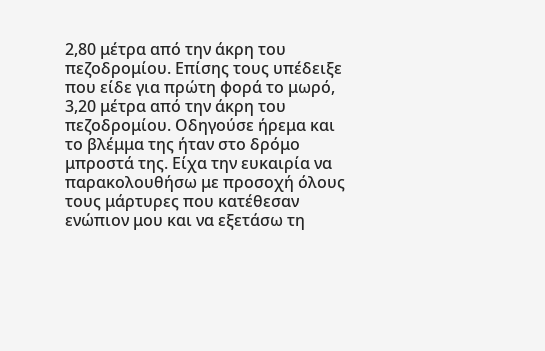2,80 μέτρα από την άκρη του πεζοδρομίου. Επίσης τους υπέδειξε που είδε για πρώτη φορά το μωρό, 3,20 μέτρα από την άκρη του πεζοδρομίου. Οδηγούσε ήρεμα και το βλέμμα της ήταν στο δρόμο μπροστά της. Είχα την ευκαιρία να παρακολουθήσω με προσοχή όλους τους μάρτυρες που κατέθεσαν ενώπιον μου και να εξετάσω τη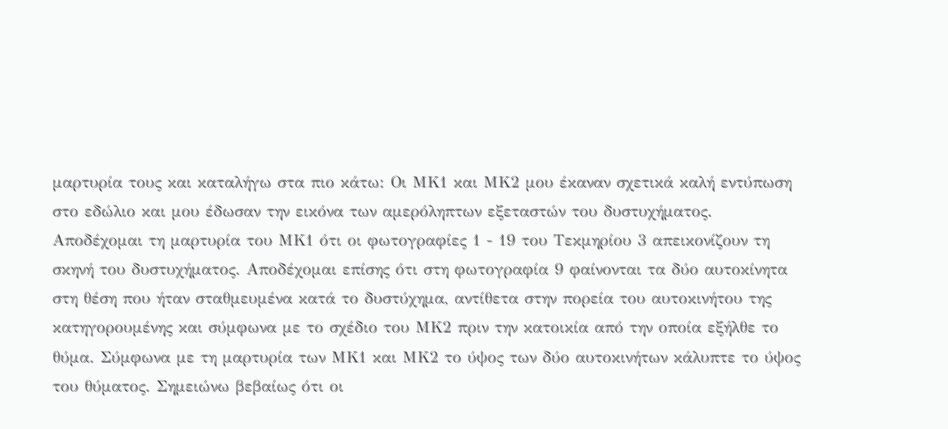μαρτυρία τους και καταλήγω στα πιο κάτω: Οι ΜΚ1 και ΜΚ2 μου έκαναν σχετικά καλή εντύπωση στο εδώλιο και μου έδωσαν την εικόνα των αμερόληπτων εξεταστών του δυστυχήματος. Αποδέχομαι τη μαρτυρία του ΜΚ1 ότι οι φωτογραφίες 1 - 19 του Τεκμηρίου 3 απεικονίζουν τη σκηνή του δυστυχήματος. Αποδέχομαι επίσης ότι στη φωτογραφία 9 φαίνονται τα δύο αυτοκίνητα στη θέση που ήταν σταθμευμένα κατά το δυστύχημα, αντίθετα στην πορεία του αυτοκινήτου της κατηγορουμένης και σύμφωνα με το σχέδιο του ΜΚ2 πριν την κατοικία από την οποία εξήλθε το θύμα. Σύμφωνα με τη μαρτυρία των ΜΚ1 και ΜΚ2 το ύψος των δύο αυτοκινήτων κάλυπτε το ύψος του θύματος. Σημειώνω βεβαίως ότι οι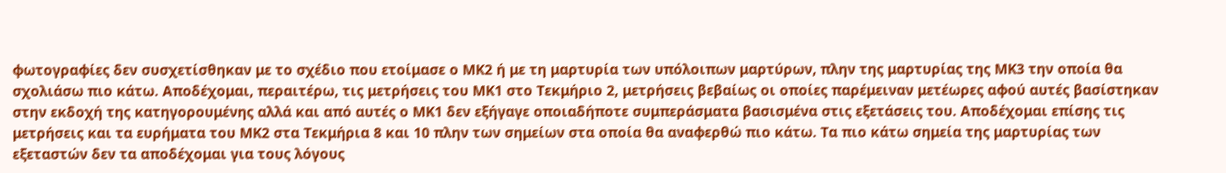φωτογραφίες δεν συσχετίσθηκαν με το σχέδιο που ετοίμασε ο ΜΚ2 ή με τη μαρτυρία των υπόλοιπων μαρτύρων, πλην της μαρτυρίας της ΜΚ3 την οποία θα σχολιάσω πιο κάτω. Αποδέχομαι, περαιτέρω, τις μετρήσεις του ΜΚ1 στο Τεκμήριο 2, μετρήσεις βεβαίως οι οποίες παρέμειναν μετέωρες αφού αυτές βασίστηκαν στην εκδοχή της κατηγορουμένης αλλά και από αυτές ο ΜΚ1 δεν εξήγαγε οποιαδήποτε συμπεράσματα βασισμένα στις εξετάσεις του. Αποδέχομαι επίσης τις μετρήσεις και τα ευρήματα του ΜΚ2 στα Τεκμήρια 8 και 10 πλην των σημείων στα οποία θα αναφερθώ πιο κάτω. Τα πιο κάτω σημεία της μαρτυρίας των εξεταστών δεν τα αποδέχομαι για τους λόγους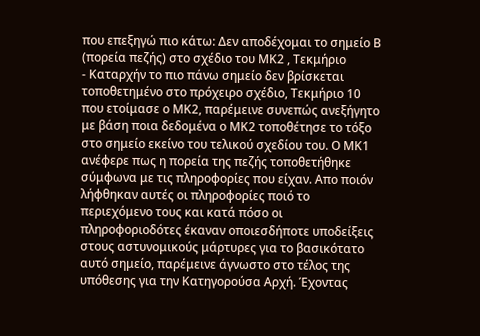που επεξηγώ πιο κάτω: Δεν αποδέχομαι το σημείο Β (πορεία πεζής) στο σχέδιο του ΜΚ2 , Τεκμήριο
- Καταρχήν το πιο πάνω σημείο δεν βρίσκεται τοποθετημένο στο πρόχειρο σχέδιο, Τεκμήριο 10 που ετοίμασε ο ΜΚ2, παρέμεινε συνεπώς ανεξήγητο με βάση ποια δεδομένα ο ΜΚ2 τοποθέτησε το τόξο στο σημείο εκείνο του τελικού σχεδίου του. Ο ΜΚ1 ανέφερε πως η πορεία της πεζής τοποθετήθηκε σύμφωνα με τις πληροφορίες που είχαν. Απο ποιόν λήφθηκαν αυτές οι πληροφορίες ποιό το περιεχόμενο τους και κατά πόσο οι πληροφοριοδότες έκαναν οποιεσδήποτε υποδείξεις στους αστυνομικούς μάρτυρες για το βασικότατο αυτό σημείο, παρέμεινε άγνωστο στο τέλος της υπόθεσης για την Κατηγορούσα Αρχή. Έχοντας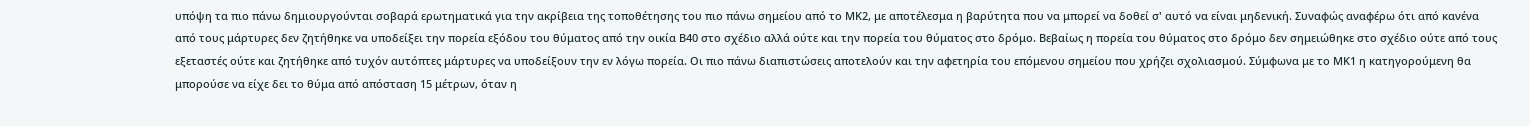υπόψη τα πιο πάνω δημιουργούνται σοβαρά ερωτηματικά για την ακρίβεια της τοποθέτησης του πιο πάνω σημείου από το ΜΚ2, με αποτέλεσμα η βαρύτητα που να μπορεί να δοθεί σ' αυτό να είναι μηδενική. Συναφώς αναφέρω ότι από κανένα από τους μάρτυρες δεν ζητήθηκε να υποδείξει την πορεία εξόδου του θύματος από την οικία Β40 στο σχέδιο αλλά ούτε και την πορεία του θύματος στο δρόμο. Βεβαίως η πορεία του θύματος στο δρόμο δεν σημειώθηκε στο σχέδιο ούτε από τους εξεταστές ούτε και ζητήθηκε από τυχόν αυτόπτες μάρτυρες να υποδείξουν την εν λόγω πορεία. Οι πιο πάνω διαπιστώσεις αποτελούν και την αφετηρία του επόμενου σημείου που χρήζει σχολιασμού. Σύμφωνα με το ΜΚ1 η κατηγορούμενη θα μπορούσε να είχε δει το θύμα από απόσταση 15 μέτρων, όταν η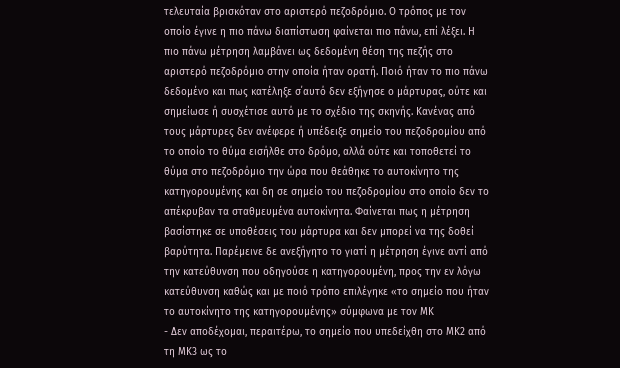τελευταία βρισκόταν στο αριστερό πεζοδρόμιο. Ο τρόπος με τον οποίο έγινε η πιο πάνω διαπίστωση φαίνεται πιο πάνω, επί λέξει. Η πιο πάνω μέτρηση λαμβάνει ως δεδομένη θέση της πεζής στο αριστερό πεζοδρόμιο στην οποία ήταν ορατή. Ποιό ήταν το πιο πάνω δεδομένο και πως κατέληξε σ΄αυτό δεν εξήγησε ο μάρτυρας, ούτε και σημείωσε ή συσχέτισε αυτό με το σχέδιο της σκηνής. Κανένας από τους μάρτυρες δεν ανέφερε ή υπέδειξε σημείο του πεζοδρομίου από το οποίο το θύμα εισήλθε στο δρόμο, αλλά ούτε και τοποθετεί το θύμα στο πεζοδρόμιο την ώρα που θεάθηκε το αυτοκίνητο της κατηγορουμένης και δη σε σημείο του πεζοδρομίου στο οποίο δεν το απέκρυβαν τα σταθμευμένα αυτοκίνητα. Φαίνεται πως η μέτρηση βασίστηκε σε υποθέσεις του μάρτυρα και δεν μπορεί να της δοθεί βαρύτητα. Παρέμεινε δε ανεξήγητο το γιατί η μέτρηση έγινε αντί από την κατεύθυνση που οδηγούσε η κατηγορουμένη, προς την εν λόγω κατεύθυνση καθώς και με ποιό τρόπο επιλέγηκε «το σημείο που ήταν το αυτοκίνητο της κατηγορουμένης» σύμφωνα με τον ΜΚ
- Δεν αποδέχομαι, περαιτέρω, το σημείο που υπεδείχθη στο ΜΚ2 από τη ΜΚ3 ως το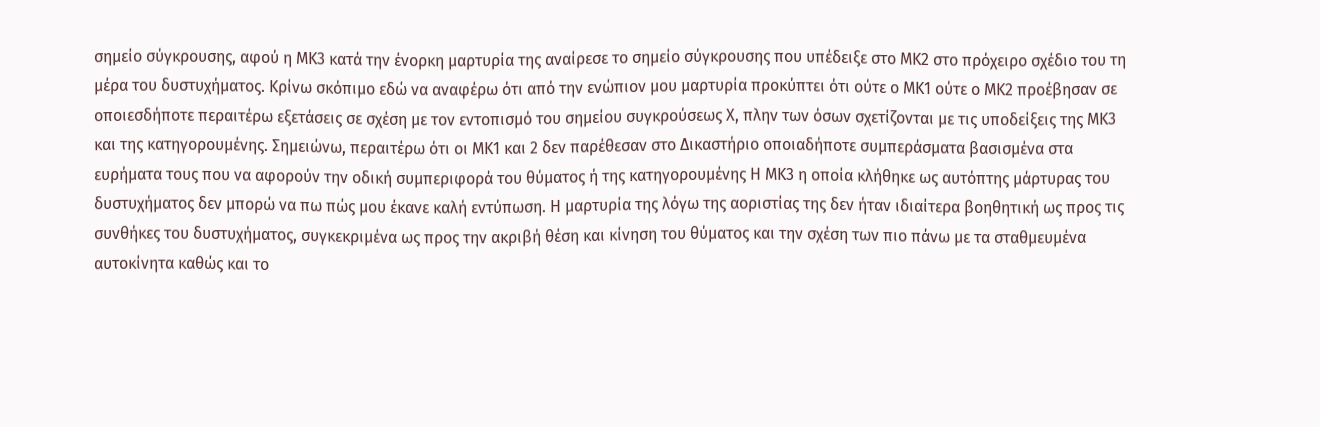σημείο σύγκρουσης, αφού η ΜΚ3 κατά την ένορκη μαρτυρία της αναίρεσε το σημείο σύγκρουσης που υπέδειξε στο ΜΚ2 στο πρόχειρο σχέδιο του τη μέρα του δυστυχήματος. Κρίνω σκόπιμο εδώ να αναφέρω ότι από την ενώπιον μου μαρτυρία προκύπτει ότι ούτε ο ΜΚ1 ούτε ο ΜΚ2 προέβησαν σε οποιεσδήποτε περαιτέρω εξετάσεις σε σχέση με τον εντοπισμό του σημείου συγκρούσεως Χ, πλην των όσων σχετίζονται με τις υποδείξεις της ΜΚ3 και της κατηγορουμένης. Σημειώνω, περαιτέρω ότι οι ΜΚ1 και 2 δεν παρέθεσαν στο Δικαστήριο οποιαδήποτε συμπεράσματα βασισμένα στα ευρήματα τους που να αφορούν την οδική συμπεριφορά του θύματος ή της κατηγορουμένης Η ΜΚ3 η οποία κλήθηκε ως αυτόπτης μάρτυρας του δυστυχήματος δεν μπορώ να πω πώς μου έκανε καλή εντύπωση. Η μαρτυρία της λόγω της αοριστίας της δεν ήταν ιδιαίτερα βοηθητική ως προς τις συνθήκες του δυστυχήματος, συγκεκριμένα ως προς την ακριβή θέση και κίνηση του θύματος και την σχέση των πιο πάνω με τα σταθμευμένα αυτοκίνητα καθώς και το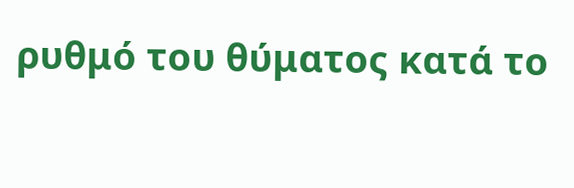ρυθμό του θύματος κατά το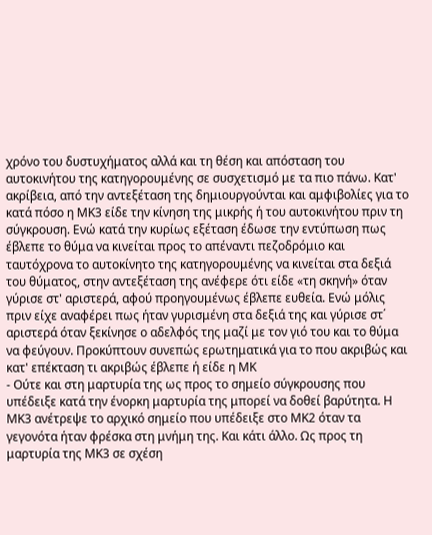χρόνο του δυστυχήματος αλλά και τη θέση και απόσταση του αυτοκινήτου της κατηγορουμένης σε συσχετισμό με τα πιο πάνω. Κατ' ακρίβεια, από την αντεξέταση της δημιουργούνται και αμφιβολίες για το κατά πόσο η ΜΚ3 είδε την κίνηση της μικρής ή του αυτοκινήτου πριν τη σύγκρουση. Ενώ κατά την κυρίως εξέταση έδωσε την εντύπωση πως έβλεπε το θύμα να κινείται προς το απέναντι πεζοδρόμιο και ταυτόχρονα το αυτοκίνητο της κατηγορουμένης να κινείται στα δεξιά του θύματος, στην αντεξέταση της ανέφερε ότι είδε «τη σκηνή» όταν γύρισε στ' αριστερά, αφού προηγουμένως έβλεπε ευθεία. Ενώ μόλις πριν είχε αναφέρει πως ήταν γυρισμένη στα δεξιά της και γύρισε στ΄ αριστερά όταν ξεκίνησε ο αδελφός της μαζί με τον γιό του και το θύμα να φεύγουν. Προκύπτουν συνεπώς ερωτηματικά για το που ακριβώς και κατ' επέκταση τι ακριβώς έβλεπε ή είδε η ΜΚ
- Ούτε και στη μαρτυρία της ως προς το σημείο σύγκρουσης που υπέδειξε κατά την ένορκη μαρτυρία της μπορεί να δοθεί βαρύτητα. Η ΜΚ3 ανέτρεψε το αρχικό σημείο που υπέδειξε στο ΜΚ2 όταν τα γεγονότα ήταν φρέσκα στη μνήμη της. Και κάτι άλλο. Ως προς τη μαρτυρία της ΜΚ3 σε σχέση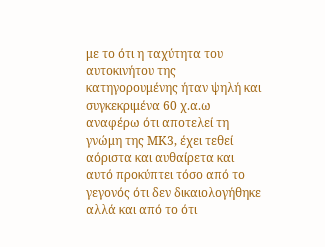με το ότι η ταχύτητα του αυτοκινήτου της κατηγορουμένης ήταν ψηλή και συγκεκριμένα 60 χ.α.ω αναφέρω ότι αποτελεί τη γνώμη της ΜΚ3, έχει τεθεί αόριστα και αυθαίρετα και αυτό προκύπτει τόσο από το γεγονός ότι δεν δικαιολογήθηκε αλλά και από το ότι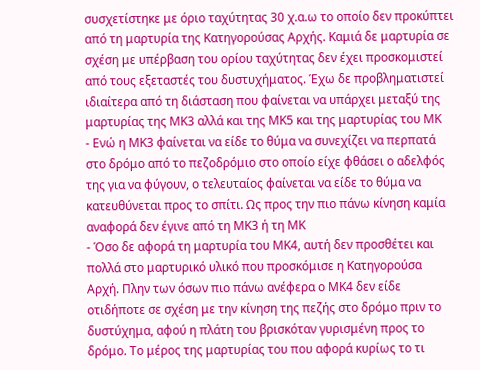συσχετίστηκε με όριο ταχύτητας 30 χ.α.ω το οποίο δεν προκύπτει από τη μαρτυρία της Κατηγορούσας Αρχής. Καμιά δε μαρτυρία σε σχέση με υπέρβαση του ορίου ταχύτητας δεν έχει προσκομιστεί από τους εξεταστές του δυστυχήματος. Έχω δε προβληματιστεί ιδιαίτερα από τη διάσταση που φαίνεται να υπάρχει μεταξύ της μαρτυρίας της ΜΚ3 αλλά και της ΜΚ5 και της μαρτυρίας του ΜΚ
- Ενώ η ΜΚ3 φαίνεται να είδε το θύμα να συνεχίζει να περπατά στο δρόμο από το πεζοδρόμιο στο οποίο είχε φθάσει ο αδελφός της για να φύγουν, ο τελευταίος φαίνεται να είδε το θύμα να κατευθύνεται προς το σπίτι. Ως προς την πιο πάνω κίνηση καμία αναφορά δεν έγινε από τη ΜΚ3 ή τη ΜΚ
- Όσο δε αφορά τη μαρτυρία του ΜΚ4, αυτή δεν προσθέτει και πολλά στο μαρτυρικό υλικό που προσκόμισε η Κατηγορούσα Αρχή. Πλην των όσων πιο πάνω ανέφερα ο ΜΚ4 δεν είδε οτιδήποτε σε σχέση με την κίνηση της πεζής στο δρόμο πριν το δυστύχημα, αφού η πλάτη του βρισκόταν γυρισμένη προς το δρόμο. Το μέρος της μαρτυρίας του που αφορά κυρίως το τι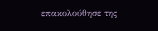επακολούθησε της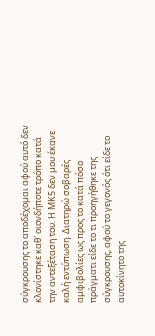σύγκρουσης το αποδέχομαι αφού αυτό δεν κλονίστηκε καθ' οιονδήποτε τρόπο κατά την αντεξέταση του. Η ΜΚ5 δεν μου έκανε καλή εντύπωση. Διατηρώ σοβαρές αμφιβολίες ως προς το κατά πόσο πράγματι είδε το τι προηγήθηκε της σύγκρουσης, αφού το γεγονός ότι είδε το αυτοκίνητο της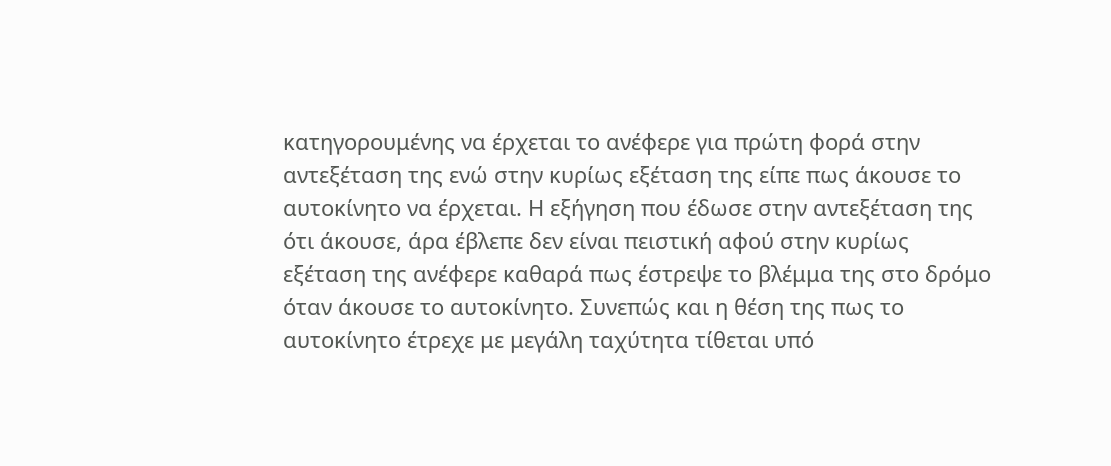κατηγορουμένης να έρχεται το ανέφερε για πρώτη φορά στην αντεξέταση της ενώ στην κυρίως εξέταση της είπε πως άκουσε το αυτοκίνητο να έρχεται. Η εξήγηση που έδωσε στην αντεξέταση της ότι άκουσε, άρα έβλεπε δεν είναι πειστική αφού στην κυρίως εξέταση της ανέφερε καθαρά πως έστρεψε το βλέμμα της στο δρόμο όταν άκουσε το αυτοκίνητο. Συνεπώς και η θέση της πως το αυτοκίνητο έτρεχε με μεγάλη ταχύτητα τίθεται υπό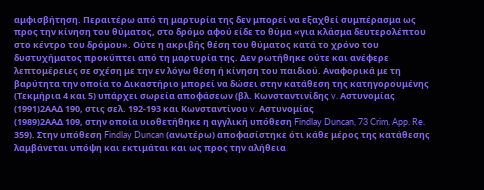αμφισβήτηση. Περαιτέρω από τη μαρτυρία της δεν μπορεί να εξαχθεί συμπέρασμα ως προς την κίνηση του θύματος, στο δρόμο αφού είδε το θύμα «για κλάσμα δευτερολέπτου στο κέντρο του δρόμου». Ούτε η ακριβής θέση του θύματος κατά το χρόνο του δυστυχήματος προκύπτει από τη μαρτυρία της. Δεν ρωτήθηκε ούτε και ανέφερε λεπτομέρειες σε σχέση με την εν λόγω θέση ή κίνηση του παιδιού. Αναφορικά με τη βαρύτητα την οποία το Δικαστήριο μπορεί να δώσει στην κατάθεση της κατηγορουμένης (Τεκμήρια 4 και 5) υπάρχει σωρεία αποφάσεων (βλ. Κωνσταντινίδης v. Αστυνομίας
(1991)2ΑΑΔ 190, στις σελ. 192-193 και Κωνσταντίνου v. Αστυνομίας
(1989)2ΑΑΔ 109, στην οποία υιοθετήθηκε η αγγλική υπόθεση Findlay Duncan, 73 Crim. App. Re. 359). Στην υπόθεση Findlay Duncan (ανωτέρω) αποφασίστηκε ότι κάθε μέρος της κατάθεσης λαμβάνεται υπόψη και εκτιμάται και ως προς την αλήθεια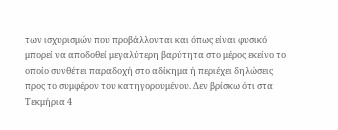των ισχυρισμών που προβάλλονται και όπως είναι φυσικό μπορεί να αποδοθεί μεγαλύτερη βαρύτητα στο μέρος εκείνο το οποίο συνθέτει παραδοχή στο αδίκημα ή περιέχει δηλώσεις προς το συμφέρον του κατηγορουμένου. Δεν βρίσκω ότι στα Τεκμήρια 4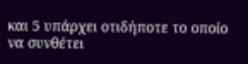και 5 υπάρχει οτιδήποτε το οποίο να συνθέτει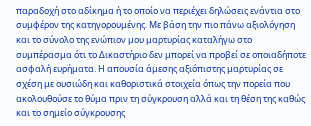παραδοχή στο αδίκημα ή το οποίο να περιέχει δηλώσεις ενάντια στο συμφέρον της κατηγορουμένης. Με βάση την πιο πάνω αξιολόγηση και το σύνολο της ενώπιον μου μαρτυρίας καταλήγω στο συμπέρασμα ότι το Δικαστήριο δεν μπορεί να προβεί σε οποιαδήποτε ασφαλή ευρήματα. Η απουσία άμεσης αξιόπιστης μαρτυρίας σε σχέση με ουσιώδη και καθοριστικά στοιχεία όπως την πορεία που ακολουθούσε το θύμα πριν τη σύγκρουση αλλά και τη θέση της καθώς και το σημείο σύγκρουσης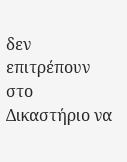δεν επιτρέπουν στο Δικαστήριο να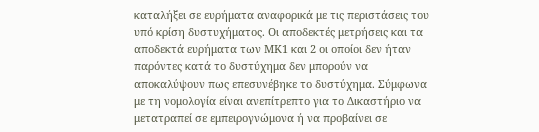καταλήξει σε ευρήματα αναφορικά με τις περιστάσεις του υπό κρίση δυστυχήματος. Οι αποδεκτές μετρήσεις και τα αποδεκτά ευρήματα των ΜΚ1 και 2 οι οποίοι δεν ήταν παρόντες κατά το δυστύχημα δεν μπορούν να αποκαλύψουν πως επεσυνέβηκε το δυστύχημα. Σύμφωνα με τη νομολογία είναι ανεπίτρεπτο για το Δικαστήριο να μετατραπεί σε εμπειρογνώμονα ή να προβαίνει σε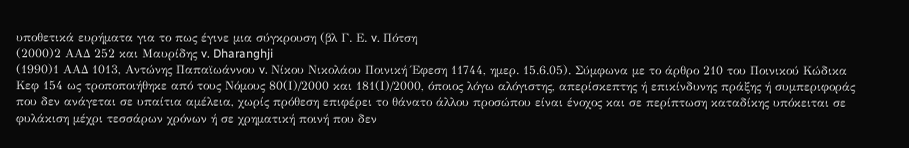υποθετικά ευρήματα για το πως έγινε μια σύγκρουση (βλ Γ. Ε. v. Πότση
(2000)2 ΑΑΔ 252 και Μαυρίδης v. Dharanghji
(1990)1 ΑΑΔ 1013, Αντώνης Παπαϊωάννου v. Νίκου Νικολάου Ποινική Έφεση 11744, ημερ. 15.6.05). Σύμφωνα με το άρθρο 210 του Ποινικού Κώδικα Κεφ 154 ως τροποποιήθηκε από τους Νόμους 80(Ι)/2000 και 181(Ι)/2000, όποιος λόγω αλόγιστης, απερίσκεπτης ή επικίνδυνης πράξης ή συμπεριφοράς που δεν ανάγεται σε υπαίτια αμέλεια, χωρίς πρόθεση επιφέρει το θάνατο άλλου προσώπου είναι ένοχος και σε περίπτωση καταδίκης υπόκειται σε φυλάκιση μέχρι τεσσάρων χρόνων ή σε χρηματική ποινή που δεν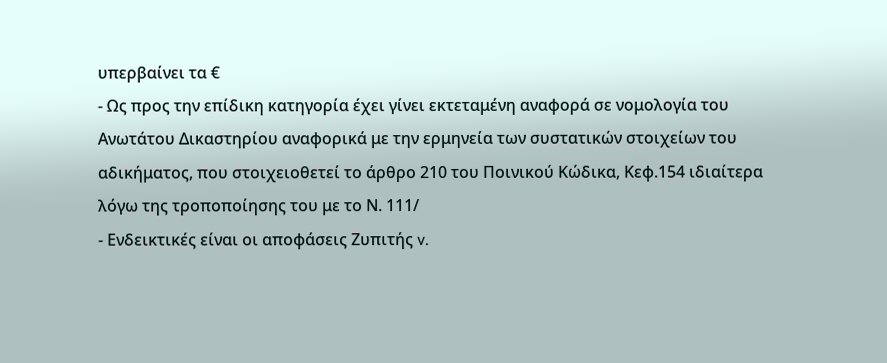υπερβαίνει τα €
- Ως προς την επίδικη κατηγορία έχει γίνει εκτεταμένη αναφορά σε νομολογία του Ανωτάτου Δικαστηρίου αναφορικά με την ερμηνεία των συστατικών στοιχείων του αδικήματος, που στοιχειοθετεί το άρθρο 210 του Ποινικού Κώδικα, Κεφ.154 ιδιαίτερα λόγω της τροποποίησης του με το Ν. 111/
- Ενδεικτικές είναι οι αποφάσεις Ζυπιτής v.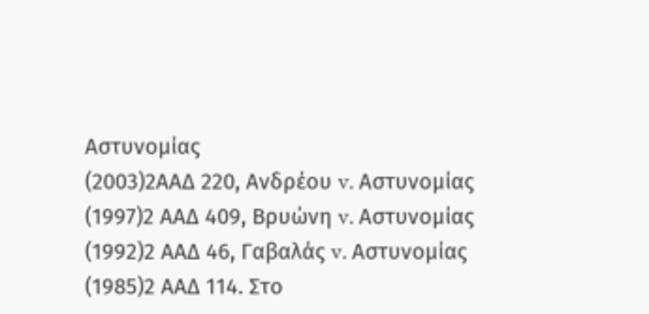Αστυνομίας
(2003)2ΑΑΔ 220, Ανδρέου v. Αστυνομίας
(1997)2 ΑΑΔ 409, Βρυώνη v. Αστυνομίας
(1992)2 ΑΑΔ 46, Γαβαλάς v. Αστυνομίας
(1985)2 ΑΑΔ 114. Στο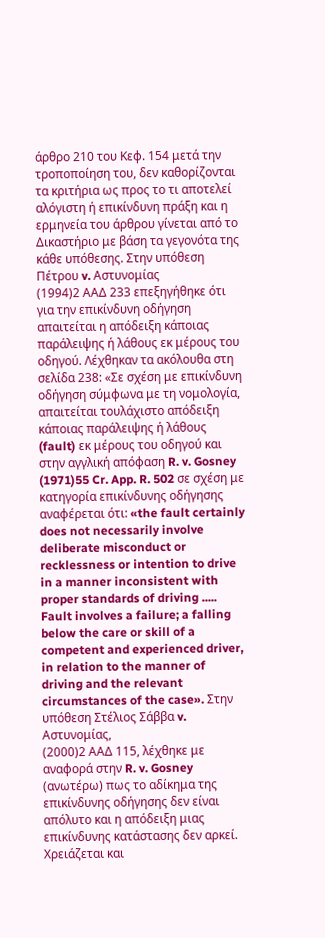άρθρο 210 του Κεφ. 154 μετά την τροποποίηση του, δεν καθορίζονται τα κριτήρια ως προς το τι αποτελεί αλόγιστη ή επικίνδυνη πράξη και η ερμηνεία του άρθρου γίνεται από το Δικαστήριο με βάση τα γεγονότα της κάθε υπόθεσης. Στην υπόθεση Πέτρου v. Αστυνομίας
(1994)2 ΑΑΔ 233 επεξηγήθηκε ότι για την επικίνδυνη οδήγηση απαιτείται η απόδειξη κάποιας παράλειψης ή λάθους εκ μέρους του οδηγού. Λέχθηκαν τα ακόλουθα στη σελίδα 238: «Σε σχέση με επικίνδυνη οδήγηση σύμφωνα με τη νομολογία, απαιτείται τουλάχιστο απόδειξη κάποιας παράλειψης ή λάθους (fault) εκ μέρους του οδηγού και στην αγγλική απόφαση R. v. Gosney
(1971)55 Cr. App. R. 502 σε σχέση με κατηγορία επικίνδυνης οδήγησης αναφέρεται ότι: «the fault certainly does not necessarily involve deliberate misconduct or recklessness or intention to drive in a manner inconsistent with proper standards of driving ..... Fault involves a failure; a falling below the care or skill of a competent and experienced driver, in relation to the manner of driving and the relevant circumstances of the case». Στην υπόθεση Στέλιος Σάββα v. Αστυνομίας,
(2000)2 ΑΑΔ 115, λέχθηκε με αναφορά στην R. v. Gosney (ανωτέρω) πως το αδίκημα της επικίνδυνης οδήγησης δεν είναι απόλυτο και η απόδειξη μιας επικίνδυνης κατάστασης δεν αρκεί. Χρειάζεται και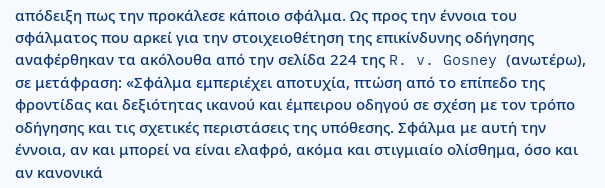απόδειξη πως την προκάλεσε κάποιο σφάλμα. Ως προς την έννοια του σφάλματος που αρκεί για την στοιχειοθέτηση της επικίνδυνης οδήγησης αναφέρθηκαν τα ακόλουθα από την σελίδα 224 της R. v. Gosney (ανωτέρω), σε μετάφραση: «Σφάλμα εμπεριέχει αποτυχία, πτώση από το επίπεδο της φροντίδας και δεξιότητας ικανού και έμπειρου οδηγού σε σχέση με τον τρόπο οδήγησης και τις σχετικές περιστάσεις της υπόθεσης. Σφάλμα με αυτή την έννοια, αν και μπορεί να είναι ελαφρό, ακόμα και στιγμιαίο ολίσθημα, όσο και αν κανονικά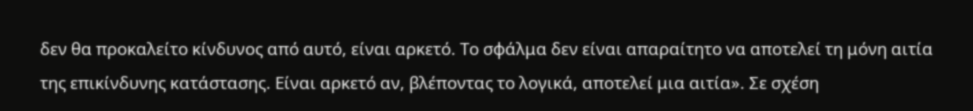δεν θα προκαλείτο κίνδυνος από αυτό, είναι αρκετό. Το σφάλμα δεν είναι απαραίτητο να αποτελεί τη μόνη αιτία της επικίνδυνης κατάστασης. Είναι αρκετό αν, βλέποντας το λογικά, αποτελεί μια αιτία». Σε σχέση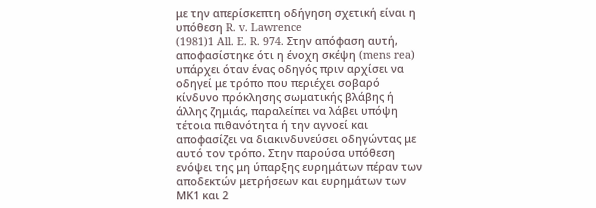με την απερίσκεπτη οδήγηση σχετική είναι η υπόθεση R. v. Lawrence
(1981)1 All. E. R. 974. Στην απόφαση αυτή, αποφασίστηκε ότι η ένοχη σκέψη (mens rea) υπάρχει όταν ένας οδηγός πριν αρχίσει να οδηγεί με τρόπο που περιέχει σοβαρό κίνδυνο πρόκλησης σωματικής βλάβης ή άλλης ζημιάς, παραλείπει να λάβει υπόψη τέτοια πιθανότητα ή την αγνοεί και αποφασίζει να διακινδυνεύσει οδηγώντας με αυτό τον τρόπο. Στην παρούσα υπόθεση ενόψει της μη ύπαρξης ευρημάτων πέραν των αποδεκτών μετρήσεων και ευρημάτων των ΜΚ1 και 2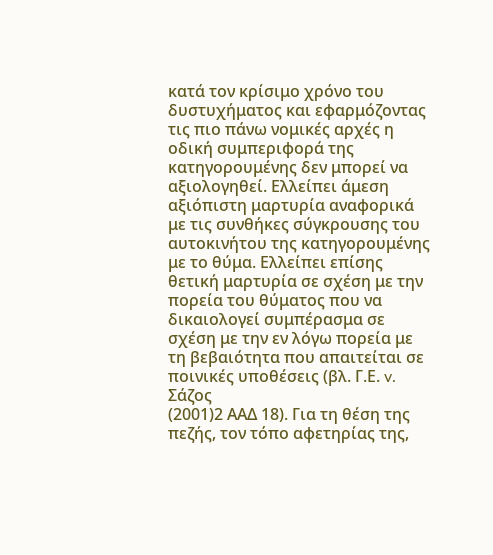κατά τον κρίσιμο χρόνο του δυστυχήματος και εφαρμόζοντας τις πιο πάνω νομικές αρχές η οδική συμπεριφορά της κατηγορουμένης δεν μπορεί να αξιολογηθεί. Ελλείπει άμεση αξιόπιστη μαρτυρία αναφορικά με τις συνθήκες σύγκρουσης του αυτοκινήτου της κατηγορουμένης με το θύμα. Ελλείπει επίσης θετική μαρτυρία σε σχέση με την πορεία του θύματος που να δικαιολογεί συμπέρασμα σε σχέση με την εν λόγω πορεία με τη βεβαιότητα που απαιτείται σε ποινικές υποθέσεις (βλ. Γ.Ε. v. Σάζος
(2001)2 ΑΑΔ 18). Για τη θέση της πεζής, τον τόπο αφετηρίας της,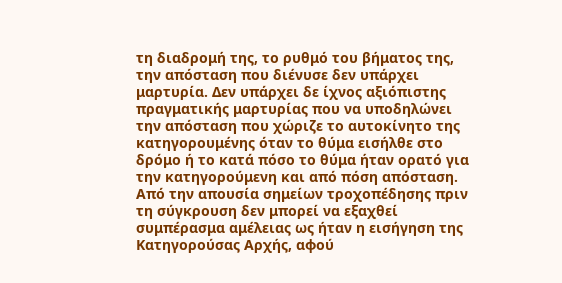τη διαδρομή της, το ρυθμό του βήματος της, την απόσταση που διένυσε δεν υπάρχει μαρτυρία. Δεν υπάρχει δε ίχνος αξιόπιστης πραγματικής μαρτυρίας που να υποδηλώνει την απόσταση που χώριζε το αυτοκίνητο της κατηγορουμένης όταν το θύμα εισήλθε στο δρόμο ή το κατά πόσο το θύμα ήταν ορατό για την κατηγορούμενη και από πόση απόσταση. Από την απουσία σημείων τροχοπέδησης πριν τη σύγκρουση δεν μπορεί να εξαχθεί συμπέρασμα αμέλειας ως ήταν η εισήγηση της Κατηγορούσας Αρχής, αφού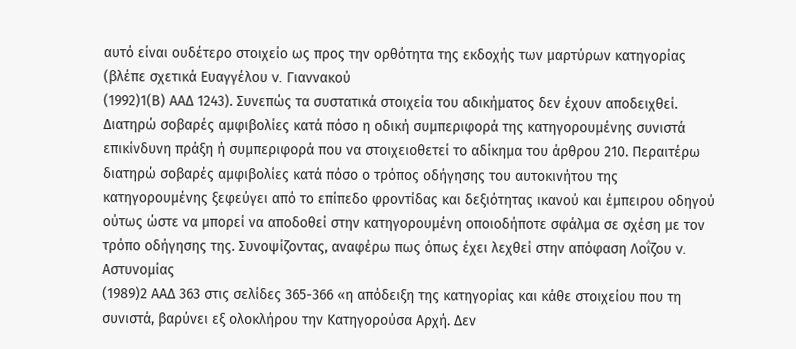αυτό είναι ουδέτερο στοιχείο ως προς την ορθότητα της εκδοχής των μαρτύρων κατηγορίας (βλέπε σχετικά Ευαγγέλου v. Γιαννακού
(1992)1(Β) ΑΑΔ 1243). Συνεπώς τα συστατικά στοιχεία του αδικήματος δεν έχουν αποδειχθεί. Διατηρώ σοβαρές αμφιβολίες κατά πόσο η οδική συμπεριφορά της κατηγορουμένης συνιστά επικίνδυνη πράξη ή συμπεριφορά που να στοιχειοθετεί το αδίκημα του άρθρου 210. Περαιτέρω διατηρώ σοβαρές αμφιβολίες κατά πόσο ο τρόπος οδήγησης του αυτοκινήτου της κατηγορουμένης ξεφεύγει από το επίπεδο φροντίδας και δεξιότητας ικανού και έμπειρου οδηγού ούτως ώστε να μπορεί να αποδοθεί στην κατηγορουμένη οποιοδήποτε σφάλμα σε σχέση με τον τρόπο οδήγησης της. Συνοψίζοντας, αναφέρω πως όπως έχει λεχθεί στην απόφαση Λοΐζου v. Αστυνομίας
(1989)2 ΑΑΔ 363 στις σελίδες 365-366 «η απόδειξη της κατηγορίας και κάθε στοιχείου που τη συνιστά, βαρύνει εξ ολοκλήρου την Κατηγορούσα Αρχή. Δεν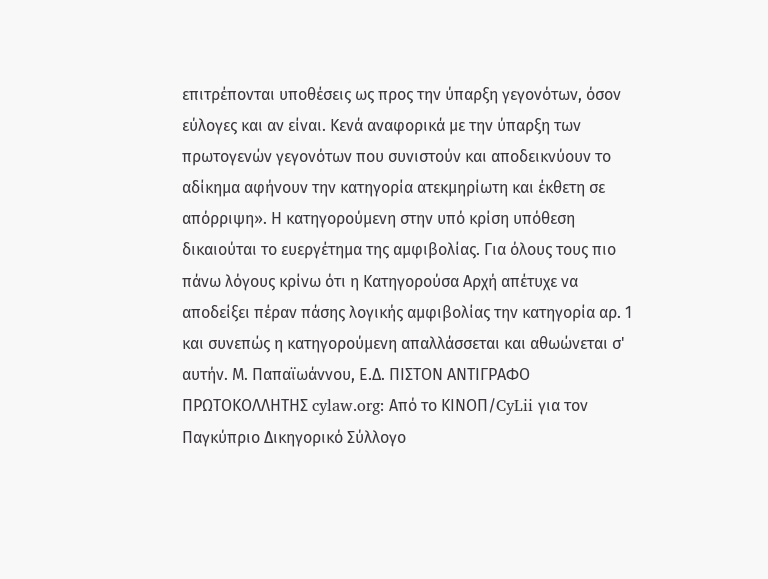επιτρέπονται υποθέσεις ως προς την ύπαρξη γεγονότων, όσον εύλογες και αν είναι. Κενά αναφορικά με την ύπαρξη των πρωτογενών γεγονότων που συνιστούν και αποδεικνύουν το αδίκημα αφήνουν την κατηγορία ατεκμηρίωτη και έκθετη σε απόρριψη». Η κατηγορούμενη στην υπό κρίση υπόθεση δικαιούται το ευεργέτημα της αμφιβολίας. Για όλους τους πιο πάνω λόγους κρίνω ότι η Κατηγορούσα Αρχή απέτυχε να αποδείξει πέραν πάσης λογικής αμφιβολίας την κατηγορία αρ. 1 και συνεπώς η κατηγορούμενη απαλλάσσεται και αθωώνεται σ' αυτήν. Μ. Παπαϊωάννου, Ε.Δ. ΠΙΣΤΟΝ ΑΝΤΙΓΡΑΦΟ ΠΡΩΤΟΚΟΛΛΗΤΗΣ cylaw.org: Από το ΚΙΝOΠ/CyLii για τον Παγκύπριο Δικηγορικό Σύλλογο